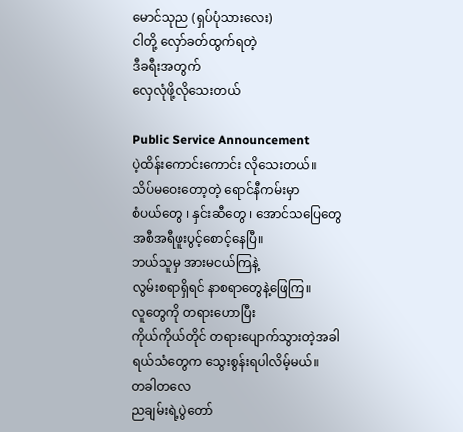မောင်သုည (ရှပ်ပုံသားလေး)
ငါတို့ လှော်ခတ်ထွက်ရတဲ့
ဒီခရီးအတွက်
လှေလုံဖို့လိုသေးတယ်

Public Service Announcement
ပဲ့ထိန်းကောင်းကောင်း လိုသေးတယ်။
သိပ်မဝေးတော့တဲ့ ရောင်နီကမ်းမှာ
စံပယ်တွေ ၊ နှင်းဆီတွေ ၊ အောင်သပြေတွေ
အစီအရီဖူးပွင့်စောင့်နေပြီ။
ဘယ်သူမှ အားမငယ်ကြနဲ့
လွမ်းစရာရှိရင် နာစရာတွေနဲ့ဖြေကြ။
လူတွေကို တရားဟောပြီး
ကိုယ်ကိုယ်တိုင် တရားပျောက်သွားတဲ့အခါ
ရယ်သံတွေက သွေးစွန်းရပါလိမ့်မယ်။
တခါတလေ
ညချမ်းရဲ့ပွဲတော်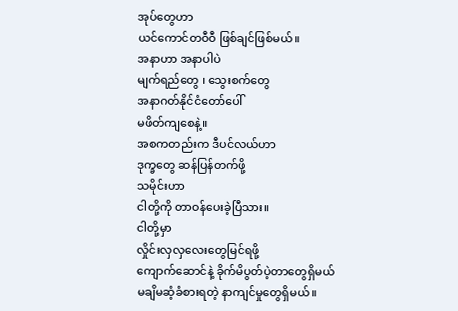အုပ်တွေဟာ
ယင်ကောင်တဝီဝီ ဖြစ်ချင်ဖြစ်မယ်။
အနာဟာ အနာပါပဲ
မျက်ရည်တွေ ၊ သွေးစက်တွေ
အနာဂတ်နိုင်ငံတော်ပေါ်
မဖိတ်ကျစေနဲ့။
အစကတည်းက ဒီပင်လယ်ဟာ
ဒုက္ခတွေ ဆန်ပြန်တက်ဖို့
သမိုင်းဟာ
ငါတို့ကို တာဝန်ပေးခဲ့ပြီသား။
ငါတို့မှာ
လှိုင်းလှလှလေးတွေမြင်ရဖို့
ကျောက်ဆောင်နဲ့ ခိုက်မိပွတ်ပဲ့တာတွေရှိမယ်
မချိမဆံ့ခံစားရတဲ့ နာကျင်မှုတွေရှိမယ်။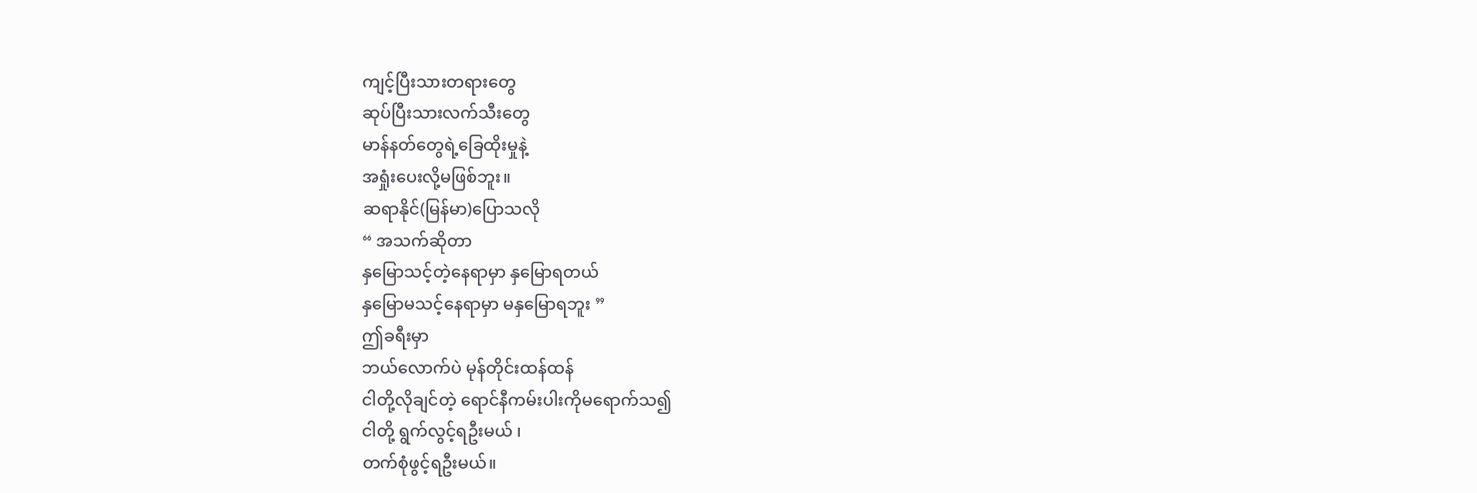ကျင့်ပြီးသားတရားတွေ
ဆုပ်ပြီးသားလက်သီးတွေ
မာန်နတ်တွေရဲ့ခြေထိုးမှုနဲ့
အရှုံးပေးလို့မဖြစ်ဘူး။
ဆရာနိုင်(မြန်မာ)ပြောသလို
“ အသက်ဆိုတာ
နှမြောသင့်တဲ့နေရာမှာ နှမြောရတယ်
နှမြောမသင့်နေရာမှာ မနှမြောရဘူး ”
ဤခရီးမှာ
ဘယ်လောက်ပဲ မုန်တိုင်းထန်ထန်
ငါတို့လိုချင်တဲ့ ရောင်နီကမ်းပါးကိုမရောက်သ၍
ငါတို့ ရွက်လွင့်ရဦးမယ် ၊
တက်စုံဖွင့်ရဦးမယ်။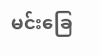မင်းခြေ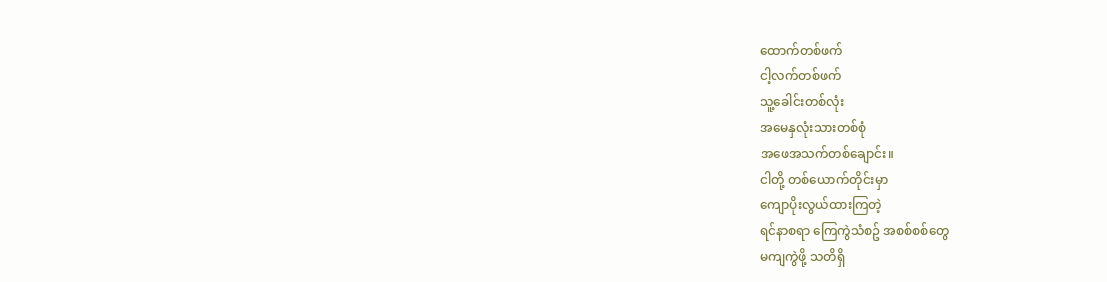ထောက်တစ်ဖက်
ငါ့လက်တစ်ဖက်
သူ့ခေါင်းတစ်လုံး
အမေနှလုံးသားတစ်စုံ
အဖေအသက်တစ်ချောင်း။
ငါတို့ တစ်ယောက်တိုင်းမှာ
ကျောပိုးလွယ်ထားကြတဲ့
ရင်နာစရာ ကြေကွဲသံစဥ် အစစ်စစ်တွေ
မကျကွဲဖို့ သတိရှိ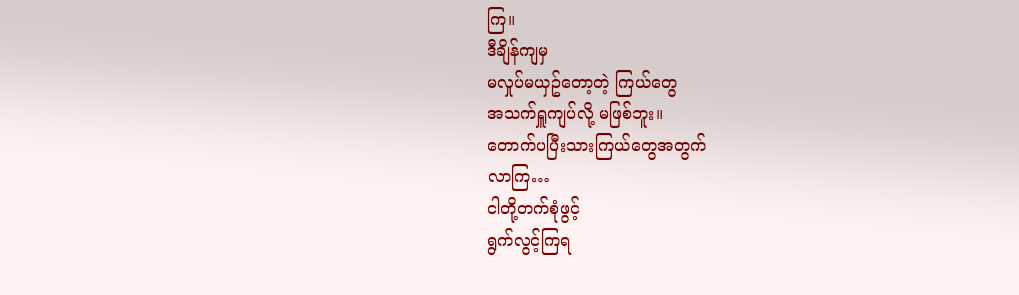ကြ။
ဒီချိန်ကျမှ
မလှုပ်မယှဥ်တော့တဲ့ ကြယ်တွေ
အသက်ရှူကျပ်လို့ မဖြစ်ဘူး။
တောက်ပပြီးသားကြယ်တွေအတွက်
လာကြ…
ငါတို့တက်စုံဖွင့်
ရွက်လွင့်ကြရ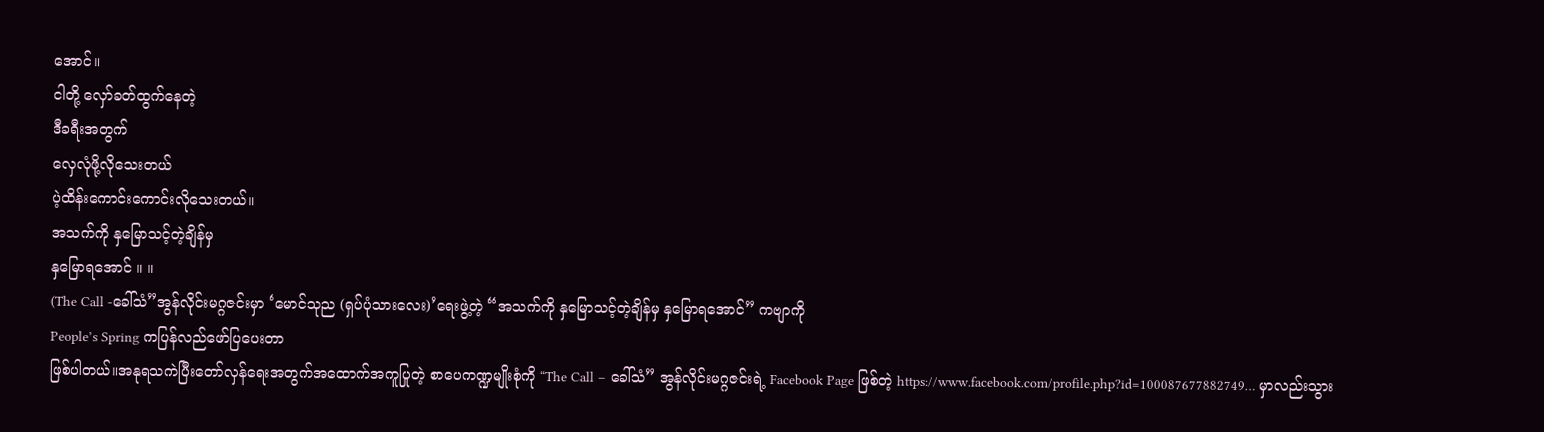အောင်။
ငါတို့ လှော်ခတ်ထွက်နေတဲ့
ဒီခရီးအတွက်
လှေလုံဖို့လိုသေးတယ်
ပဲ့ထိန်းကောင်းကောင်းလိုသေးတယ်။
အသက်ကို နှမြောသင့်တဲ့ချိန်မှ
နှမြောရအောင် ။ ။
(The Call -ခေါ်သံ”အွန်လိုင်းမဂ္ဂဇင်းမှာ ‘မောင်သုည (ရှပ်ပုံသားလေး)’ရေးဖွဲ့တဲ့ “အသက်ကို နှမြောသင့်တဲ့ချိန်မှ နှမြောရအောင်” ကဗျာကို
People’s Spring ကပြန်လည်ဖော်ပြပေးတာ
ဖြစ်ပါတယ်။အနုရသကဲပြီးတော်လှန်ရေးအတွက်အထောက်အကူပြုတဲ့ စာပေကဏ္ဍမျိုးစုံကို “The Call – ခေါ်သံ” အွန်လိုင်းမဂ္ဂဇင်းရဲ့ Facebook Page ဖြစ်တဲ့ https://www.facebook.com/profile.php?id=100087677882749… မှာလည်းသွား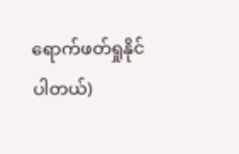ရောက်ဖတ်ရှုနိုင်ပါတယ်)